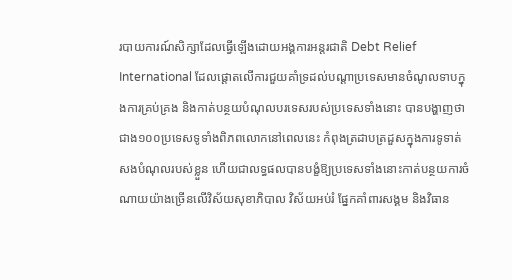របាយការណ៍សិក្សាដែលធ្វើឡើងដោយអង្គការអន្តរជាតិ Debt Relief International ដែលផ្ដោតលើការជួយគាំទ្រដល់បណ្ដាប្រទេសមានចំណូលទាបក្នុងការគ្រប់គ្រង និងកាត់បន្ថយបំណុលបរទេសរបស់ប្រទេសទាំងនោះ បានបង្ហាញថា ជាង១០០ប្រទេសទូទាំងពិភពលោកនៅពេលនេះ កំពុងត្រដាបត្រដួសក្នុងការទូទាត់សងបំណុលរបស់ខ្លួន ហើយជាលទ្ធផលបានបង្ខំឱ្យប្រទេសទាំងនោះកាត់បន្ថយការចំណាយយ៉ាងច្រើនលើវិស័យសុខាភិបាល វិស័យអប់រំ ផ្នែកគាំពារសង្គម និងវិធាន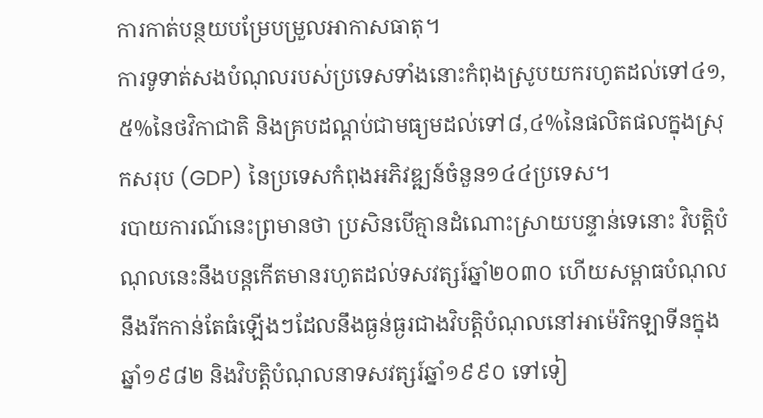ការកាត់បន្ថយបម្រែបម្រួលអាកាសធាតុ។
ការទូទាត់សងបំណុលរបស់ប្រទេសទាំងនោះកំពុងស្រូបយករហូតដល់ទៅ៤១,៥%នៃថវិកាជាតិ និងគ្របដណ្ដប់ជាមធ្យមដល់ទៅ៨,៤%នៃផលិតផលក្នុងស្រុកសរុប (GDP) នៃប្រទេសកំពុងអភិវឌ្ឍន៍ចំនួន១៤៤ប្រទេស។
របាយការណ៍នេះព្រមានថា ប្រសិនបើគ្មានដំណោះស្រាយបន្ទាន់ទេនោះ វិបត្តិបំណុលនេះនឹងបន្តកើតមានរហូតដល់ទសវត្សរ៍ឆ្នាំ២០៣០ ហើយសម្ពាធបំណុលនឹងរីកកាន់តែធំឡើងៗដែលនឹងធ្ងន់ធ្ងរជាងវិបត្តិបំណុលនៅអាម៉េរិកឡាទីនក្នុងឆ្នាំ១៩៨២ និងវិបត្តិបំណុលនាទសវត្សរ៍ឆ្នាំ១៩៩០ ទៅទៀ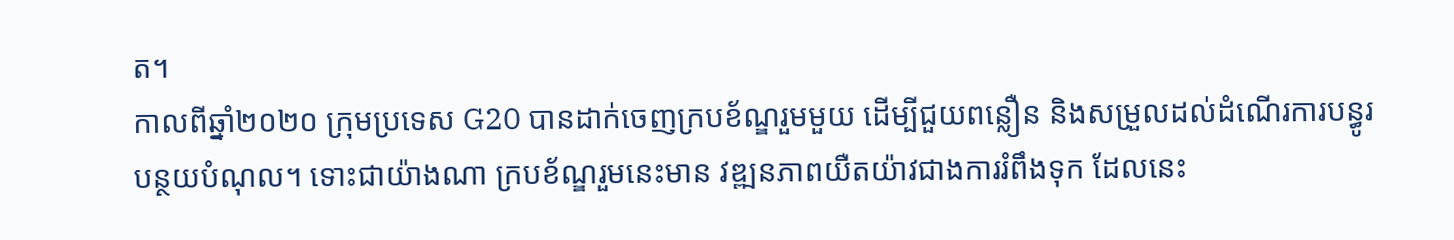ត។
កាលពីឆ្នាំ២០២០ ក្រុមប្រទេស G20 បានដាក់ចេញក្របខ័ណ្ឌរួមមួយ ដើម្បីជួយពន្លឿន និងសម្រួលដល់ដំណើរការបន្ធូរបន្ថយបំណុល។ ទោះជាយ៉ាងណា ក្របខ័ណ្ឌរួមនេះមាន វឌ្ឍនភាពយឺតយ៉ាវជាងការរំពឹងទុក ដែលនេះ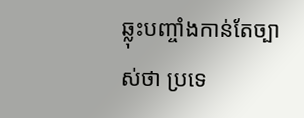ឆ្លុះបញ្ចាំងកាន់តែច្បាស់ថា ប្រទេ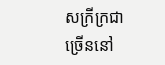សក្រីក្រជាច្រើននៅ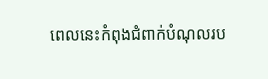ពេលនេះកំពុងជំពាក់បំណុលរប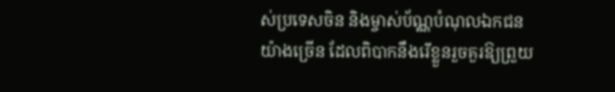ស់ប្រទេសចិន និងម្ចាស់ប័ណ្ណបំណុលឯកជនយ៉ាងច្រើន ដែលពិបាកនឹងរើខ្លួនរួចគួរឱ្យព្រួយ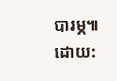បារម្ភ៕
ដោយ: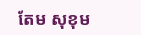តែម សុខុម